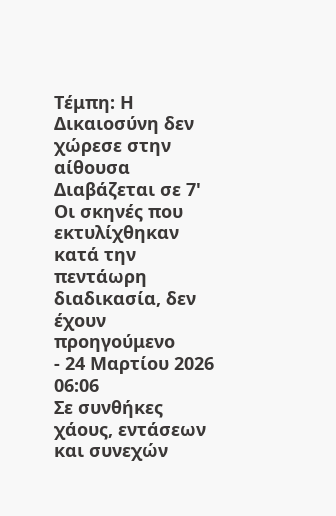Τέμπη: Η Δικαιοσύνη δεν χώρεσε στην αίθουσα
Διαβάζεται σε 7'
Οι σκηνές που εκτυλίχθηκαν κατά την πεντάωρη διαδικασία, δεν έχουν προηγούμενο
- 24 Μαρτίου 2026 06:06
Σε συνθήκες χάους, εντάσεων και συνεχών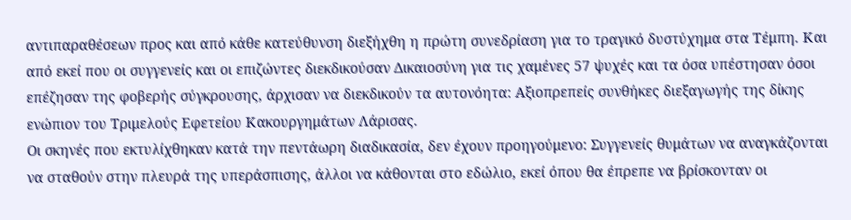αντιπαραθέσεων προς και από κάθε κατεύθυνση διεξήχθη η πρώτη συνεδρίαση για το τραγικό δυστύχημα στα Τέμπη. Και από εκεί που οι συγγενείς και οι επιζώντες διεκδικούσαν Δικαιοσύνη για τις χαμένες 57 ψυχές και τα όσα υπέστησαν όσοι επέζησαν της φοβερής σύγκρουσης, άρχισαν να διεκδικούν τα αυτονόητα: Αξιοπρεπείς συνθήκες διεξαγωγής της δίκης ενώπιον του Τριμελούς Εφετείου Κακουργημάτων Λάρισας.
Οι σκηνές που εκτυλίχθηκαν κατά την πεντάωρη διαδικασία, δεν έχουν προηγούμενο: Συγγενείς θυμάτων να αναγκάζονται να σταθούν στην πλευρά της υπεράσπισης, άλλοι να κάθονται στο εδώλιο, εκεί όπου θα έπρεπε να βρίσκονταν οι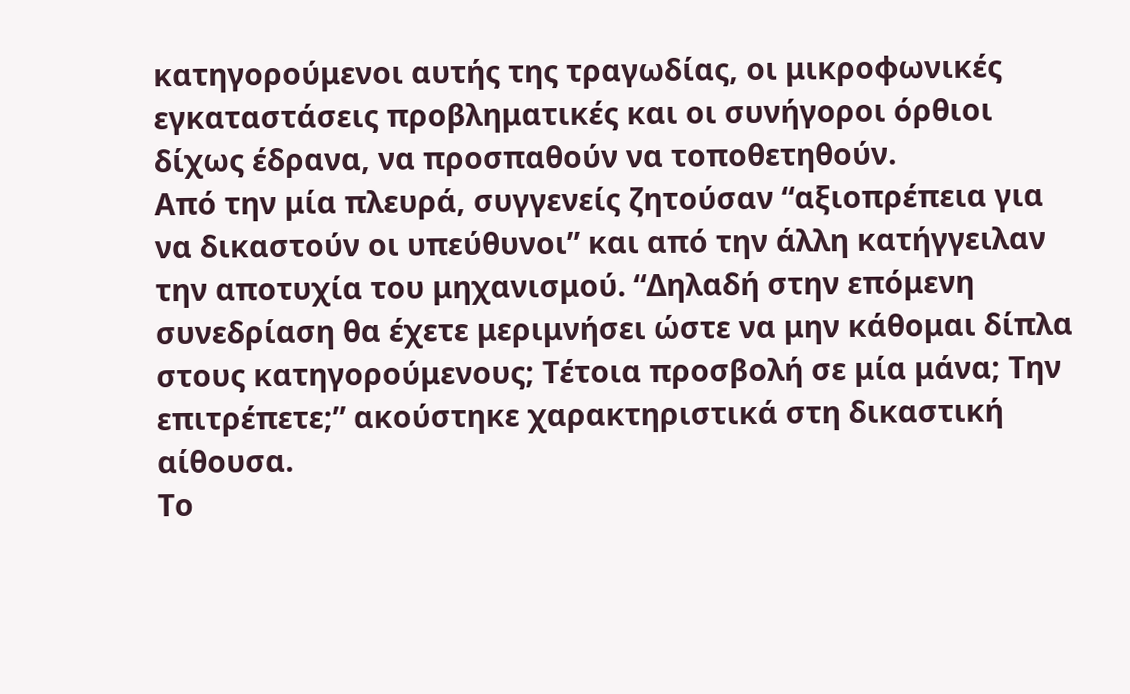κατηγορούμενοι αυτής της τραγωδίας, οι μικροφωνικές εγκαταστάσεις προβληματικές και οι συνήγοροι όρθιοι δίχως έδρανα, να προσπαθούν να τοποθετηθούν.
Από την μία πλευρά, συγγενείς ζητούσαν “αξιοπρέπεια για να δικαστούν οι υπεύθυνοι” και από την άλλη κατήγγειλαν την αποτυχία του μηχανισμού. “Δηλαδή στην επόμενη συνεδρίαση θα έχετε μεριμνήσει ώστε να μην κάθομαι δίπλα στους κατηγορούμενους; Τέτοια προσβολή σε μία μάνα; Την επιτρέπετε;” ακούστηκε χαρακτηριστικά στη δικαστική αίθουσα.
Το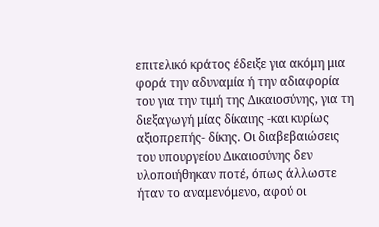επιτελικό κράτος έδειξε για ακόμη μια φορά την αδυναμία ή την αδιαφορία του για την τιμή της Δικαιοσύνης, για τη διεξαγωγή μίας δίκαιης -και κυρίως αξιοπρεπής- δίκης. Οι διαβεβαιώσεις του υπουργείου Δικαιοσύνης δεν υλοποιήθηκαν ποτέ, όπως άλλωστε ήταν το αναμενόμενο, αφού οι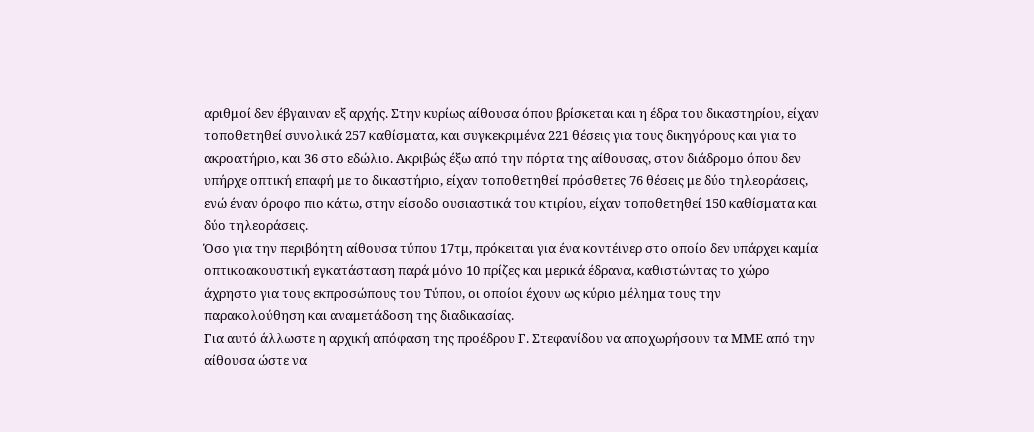αριθμοί δεν έβγαιναν εξ αρχής. Στην κυρίως αίθουσα όπου βρίσκεται και η έδρα του δικαστηρίου, είχαν τοποθετηθεί συνολικά 257 καθίσματα, και συγκεκριμένα 221 θέσεις για τους δικηγόρους και για το ακροατήριο, και 36 στο εδώλιο. Ακριβώς έξω από την πόρτα της αίθουσας, στον διάδρομο όπου δεν υπήρχε οπτική επαφή με το δικαστήριο, είχαν τοποθετηθεί πρόσθετες 76 θέσεις με δύο τηλεοράσεις, ενώ έναν όροφο πιο κάτω, στην είσοδο ουσιαστικά του κτιρίου, είχαν τοποθετηθεί 150 καθίσματα και δύο τηλεοράσεις.
Όσο για την περιβόητη αίθουσα τύπου 17τμ, πρόκειται για ένα κοντέινερ στο οποίο δεν υπάρχει καμία οπτικοακουστική εγκατάσταση παρά μόνο 10 πρίζες και μερικά έδρανα, καθιστώντας το χώρο άχρηστο για τους εκπροσώπους του Τύπου, οι οποίοι έχουν ως κύριο μέλημα τους την παρακολούθηση και αναμετάδοση της διαδικασίας.
Για αυτό άλλωστε η αρχική απόφαση της προέδρου Γ. Στεφανίδου να αποχωρήσουν τα ΜΜΕ από την αίθουσα ώστε να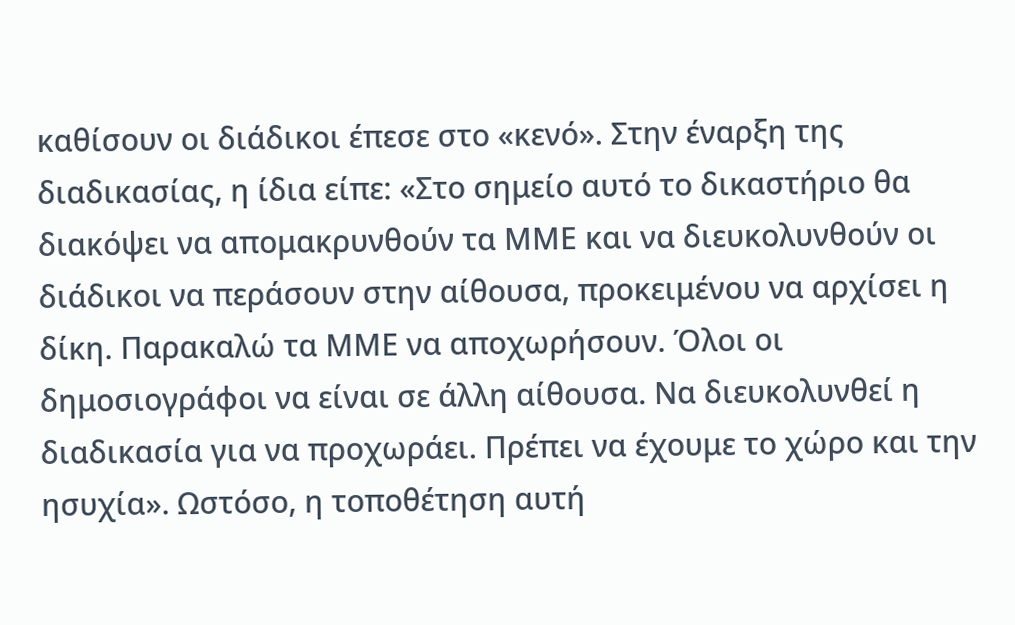καθίσουν οι διάδικοι έπεσε στο «κενό». Στην έναρξη της διαδικασίας, η ίδια είπε: «Στο σημείο αυτό το δικαστήριο θα διακόψει να απομακρυνθούν τα ΜΜΕ και να διευκολυνθούν οι διάδικοι να περάσουν στην αίθουσα, προκειμένου να αρχίσει η δίκη. Παρακαλώ τα ΜΜΕ να αποχωρήσουν. Όλοι οι δημοσιογράφοι να είναι σε άλλη αίθουσα. Να διευκολυνθεί η διαδικασία για να προχωράει. Πρέπει να έχουμε το χώρο και την ησυχία». Ωστόσο, η τοποθέτηση αυτή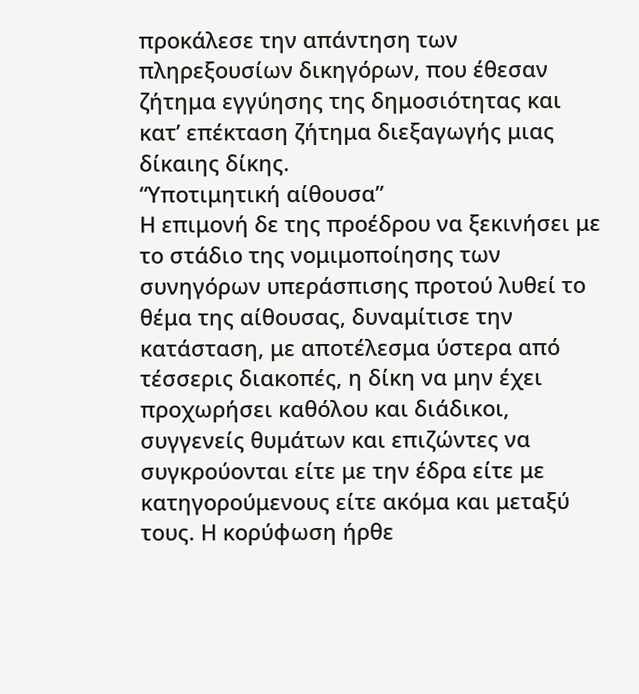προκάλεσε την απάντηση των πληρεξουσίων δικηγόρων, που έθεσαν ζήτημα εγγύησης της δημοσιότητας και κατ’ επέκταση ζήτημα διεξαγωγής μιας δίκαιης δίκης.
“Υποτιμητική αίθουσα”
Η επιμονή δε της προέδρου να ξεκινήσει με το στάδιο της νομιμοποίησης των συνηγόρων υπεράσπισης προτού λυθεί το θέμα της αίθουσας, δυναμίτισε την κατάσταση, με αποτέλεσμα ύστερα από τέσσερις διακοπές, η δίκη να μην έχει προχωρήσει καθόλου και διάδικοι, συγγενείς θυμάτων και επιζώντες να συγκρούονται είτε με την έδρα είτε με κατηγορούμενους είτε ακόμα και μεταξύ τους. Η κορύφωση ήρθε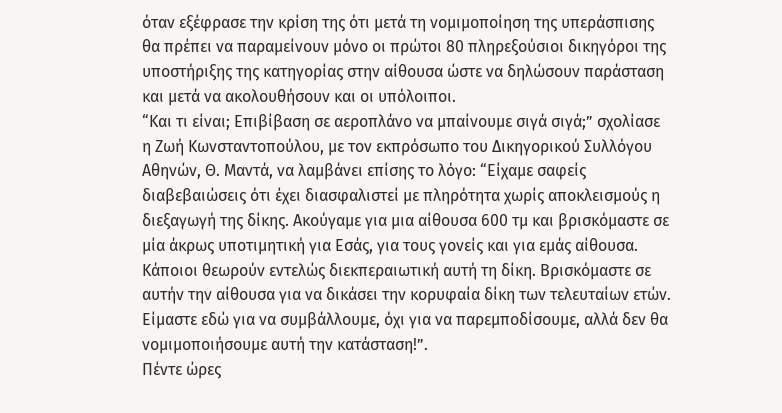όταν εξέφρασε την κρίση της ότι μετά τη νομιμοποίηση της υπεράσπισης θα πρέπει να παραμείνουν μόνο οι πρώτοι 80 πληρεξούσιοι δικηγόροι της υποστήριξης της κατηγορίας στην αίθουσα ώστε να δηλώσουν παράσταση και μετά να ακολουθήσουν και οι υπόλοιποι.
“Και τι είναι; Επιβίβαση σε αεροπλάνο να μπαίνουμε σιγά σιγά;” σχολίασε η Ζωή Κωνσταντοπούλου, με τον εκπρόσωπο του Δικηγορικού Συλλόγου Αθηνών, Θ. Μαντά, να λαμβάνει επίσης το λόγο: “Είχαμε σαφείς διαβεβαιώσεις ότι έχει διασφαλιστεί με πληρότητα χωρίς αποκλεισμούς η διεξαγωγή της δίκης. Ακούγαμε για μια αίθουσα 600 τμ και βρισκόμαστε σε μία άκρως υποτιμητική για Εσάς, για τους γονείς και για εμάς αίθουσα. Κάποιοι θεωρούν εντελώς διεκπεραιωτική αυτή τη δίκη. Βρισκόμαστε σε αυτήν την αίθουσα για να δικάσει την κορυφαία δίκη των τελευταίων ετών. Είμαστε εδώ για να συμβάλλουμε, όχι για να παρεμποδίσουμε, αλλά δεν θα νομιμοποιήσουμε αυτή την κατάσταση!”.
Πέντε ώρες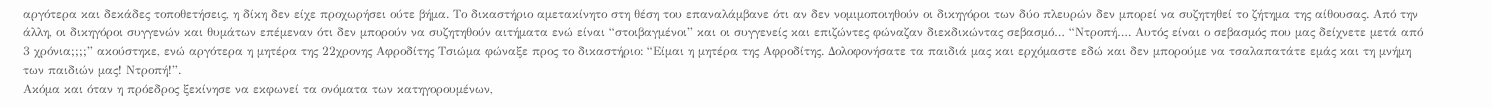αργότερα και δεκάδες τοποθετήσεις, η δίκη δεν είχε προχωρήσει ούτε βήμα. Το δικαστήριο αμετακίνητο στη θέση του επαναλάμβανε ότι αν δεν νομιμοποιηθούν οι δικηγόροι των δύο πλευρών δεν μπορεί να συζητηθεί το ζήτημα της αίθουσας. Από την άλλη, οι δικηγόροι συγγενών και θυμάτων επέμεναν ότι δεν μπορούν να συζητηθούν αιτήματα ενώ είναι “στοιβαγμένοι” και οι συγγενείς και επιζώντες φώναζαν διεκδικώντας σεβασμό… “Ντροπή…. Αυτός είναι ο σεβασμός που μας δείχνετε μετά από 3 χρόνια;;;;” ακούστηκε, ενώ αργότερα η μητέρα της 22χρονης Αφροδίτης Τσιώμα φώναξε προς το δικαστήριο: “Είμαι η μητέρα της Αφροδίτης. Δολοφονήσατε τα παιδιά μας και ερχόμαστε εδώ και δεν μπορούμε να τσαλαπατάτε εμάς και τη μνήμη των παιδιών μας! Ντροπή!”.
Ακόμα και όταν η πρόεδρος ξεκίνησε να εκφωνεί τα ονόματα των κατηγορουμένων,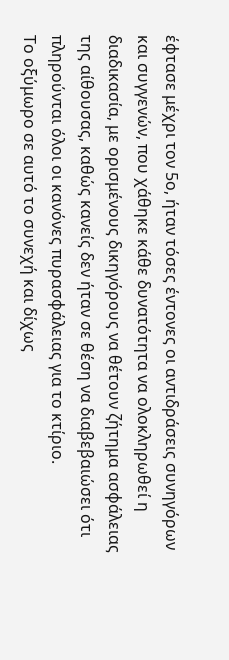έφτασε μέχρι τον 5ο, ήταν τόσες έντονες οι αντιδράσεις συνηγόρων και συγγενών, που χάθηκε κάθε δυνατότητα να ολοκληρωθεί η διαδικασία, με ορισμένους δικηγόρους να θέτουν ζήτημα ασφάλειας της αίθουσας, καθώς κανείς δεν ήταν σε θέση να διαβεβαιώσει ότι πληρούνται όλοι οι κανόνες πυρασφάλειας για το κτίριο.
Το οξύμωρο σε αυτό το συνεχή και δίχως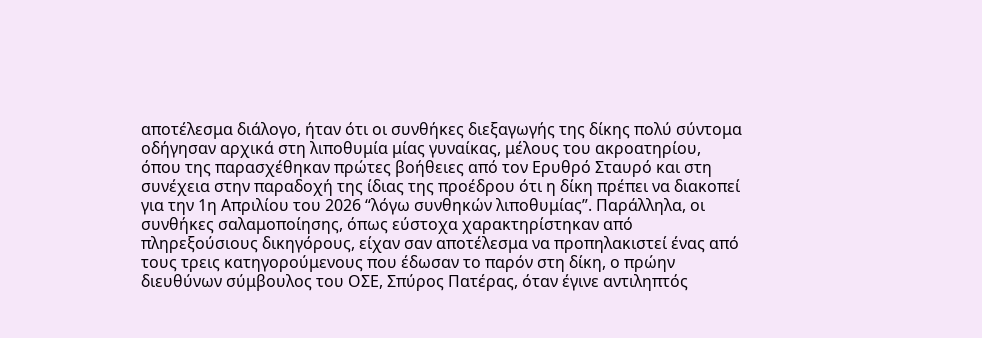αποτέλεσμα διάλογο, ήταν ότι οι συνθήκες διεξαγωγής της δίκης πολύ σύντομα οδήγησαν αρχικά στη λιποθυμία μίας γυναίκας, μέλους του ακροατηρίου, όπου της παρασχέθηκαν πρώτες βοήθειες από τον Ερυθρό Σταυρό και στη συνέχεια στην παραδοχή της ίδιας της προέδρου ότι η δίκη πρέπει να διακοπεί για την 1η Απριλίου του 2026 “λόγω συνθηκών λιποθυμίας”. Παράλληλα, οι συνθήκες σαλαμοποίησης, όπως εύστοχα χαρακτηρίστηκαν από πληρεξούσιους δικηγόρους, είχαν σαν αποτέλεσμα να προπηλακιστεί ένας από τους τρεις κατηγορούμενους που έδωσαν το παρόν στη δίκη, ο πρώην διευθύνων σύμβουλος του ΟΣΕ, Σπύρος Πατέρας, όταν έγινε αντιληπτός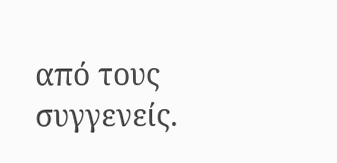από τους συγγενείς.